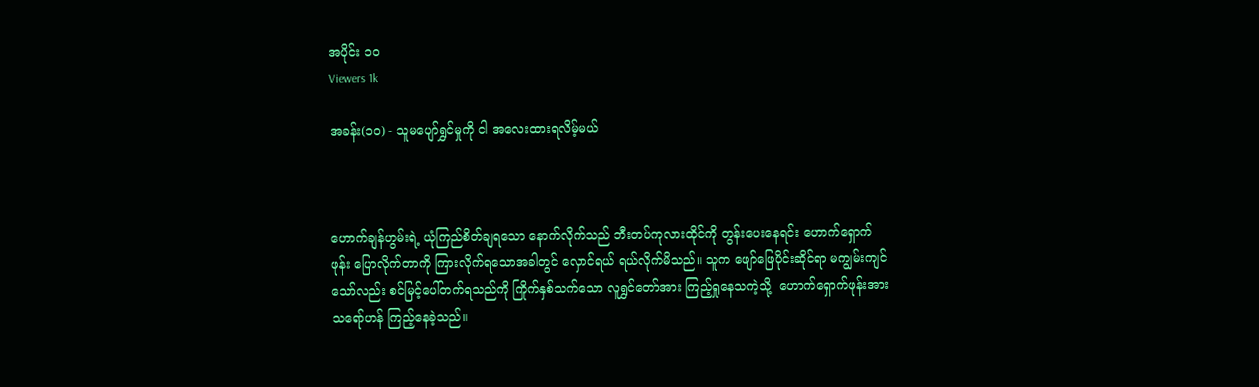အပိုင်း ၁၀
Viewers 1k

အခန်း(၁၀) - သူမပျော်ရွှင်မှုကို ငါ အလေးထားရလိမ့်မယ်



ဟောက်ချန်ဟွမ်းရဲ့ ယုံကြည်စိတ်ချရသော နောက်လိုက်သည် ဘီးတပ်ကုလားထိုင်ကို တွန်းပေးနေရင်း ဟောက်ရှောက်ဖုန်း ပြောလိုက်တာကို ကြားလိုက်ရသောအခါတွင် လှောင်ရယ် ရယ်လိုက်မိသည်။ သူက ဖျော်ဖြေပိုင်းဆိုင်ရာ မကျွမ်းကျင်သော်လည်း စင်မြင့်ပေါ်တက်ရသည်ကို ကြိုက်နှစ်သက်သော လူရွှင်တော်အား ကြည့်ရှုနေသကဲ့သို့  ဟောက်ရှောက်ဖုန်းအား သရော်ဟန် ကြည့်နေခဲ့သည်။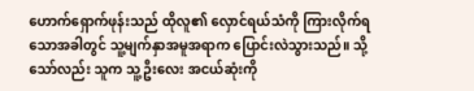ဟောက်ရှောက်ဖုန်းသည် ထိုလူ၏ လှောင်ရယ်သံကို ကြားလိုက်ရသောအခါတွင် သူ့မျက်နှာအမူအရာက ပြောင်းလဲသွားသည်။ သို့သော်လည်း သူက သူ့ဦးလေး အငယ်ဆုံးကို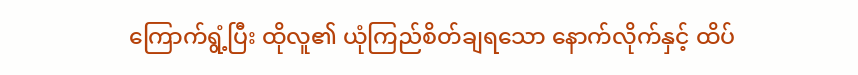ကြောက်ရွံ့ပြီး ထိုလူ၏ ယုံကြည်စိတ်ချရသော နောက်လိုက်နှင့် ထိပ်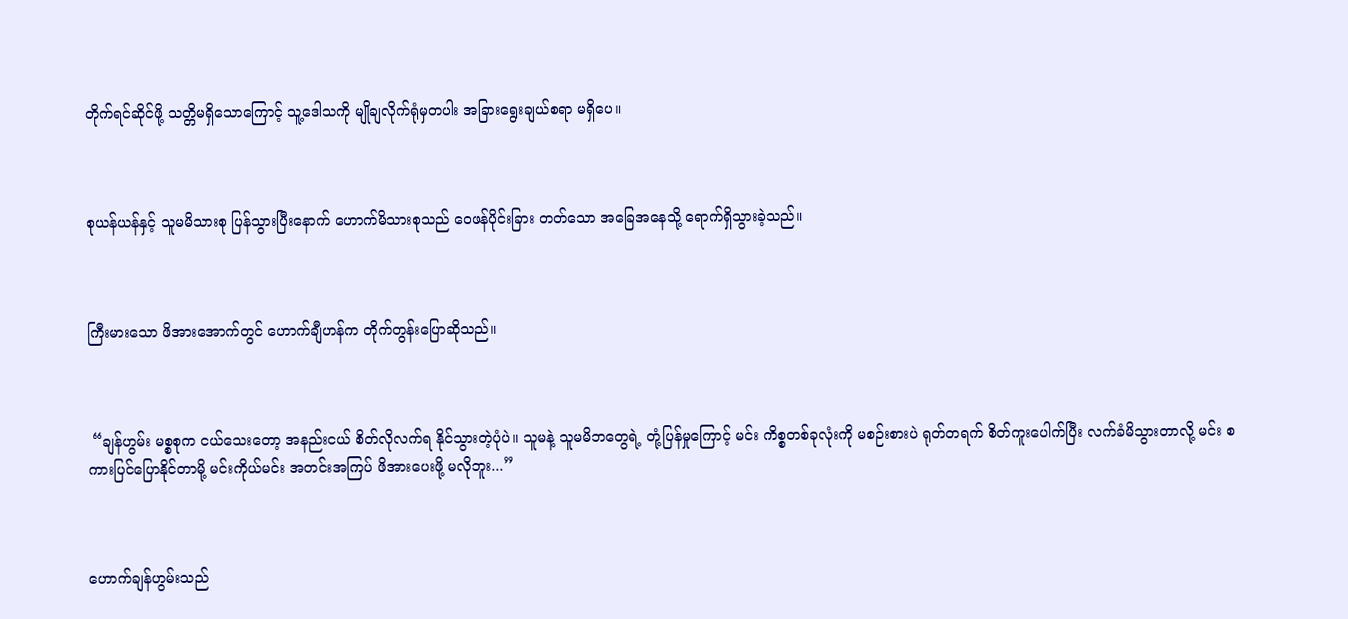တိုက်ရင်ဆိုင်ဖို့ သတ္တိမရှိသောကြောင့် သူ့ဒေါသကို မျိုချလိုက်ရုံမှတပါး အခြားရွေးချယ်စရာ မရှိပေ။



စုယန်ယန်နှင့် သူမမိသားစု ပြန်သွားပြီးနောက် ဟောက်မိသားစုသည် ဝေဖန်ပိုင်းခြား တတ်သော အခြေအနေသို့ ‌ရောက်ရှိသွားခဲ့သည်။



ကြီးမားသော ဖိအားအောက်တွင် ဟောက်ချီဟန်က တိုက်တွန်းပြောဆိုသည်။



 “ချန်ဟွမ်း မစ္စစုက ငယ်သေးတော့ အနည်းငယ် စိတ်လိုလက်ရ နိုင်သွားတဲ့ပုံပဲ။ သူမနဲ့ သူမမိဘတွေရဲ့ တုံ့ပြန်မှုကြောင့် မင်း ကိစ္စတစ်ခုလုံးကို မစဉ်းစားပဲ ရုတ်တရက် စိတ်ကူးပေါက်ပြီး လက်ခံမိသွားတာလို့ မင်း စကားပြင်ပြောနိုင်တာမို့ မင်းကိုယ်မင်း အတင်းအကြပ် ဖိအားပေးဖို့ မလိုဘူး...”



ဟောက်ချန်ဟွမ်းသည်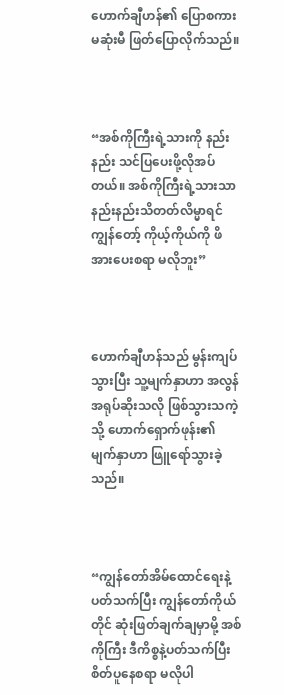ဟောက်ချီဟန်၏ ပြောစကား မဆုံးမီ ဖြတ်ပြောလိုက်သည်။



“အစ်ကိုကြီးရဲ့သားကို နည်းနည်း သင်ပြပေးဖို့လိုအပ်တယ်။ အစ်ကိုကြီးရဲ့သားသာ နည်းနည်းသိတတ်လိမ္မာရင် ကျွန်တော့် ကိုယ့်ကိုယ်ကို ဖိအားပေးစရာ မလိုဘူး”



ဟောက်ချီဟန်သည် မွန်းကျပ်သွားပြီး သူ့မျက်နှာဟာ အလွန် အရုပ်ဆိုးသလို ဖြစ်သွားသကဲ့သို့ ဟောက်ရှောက်ဖုန်း၏ မျက်နှာဟာ ဖြူရော်သွားခဲ့သည်။



“ကျွန်တော်အိမ်ထောင်ရေးနဲ့ ပတ်သက်ပြီး ကျွန်တော်ကိုယ်တိုင် ဆုံးဖြတ်ချက်ချမှာမို့ အစ်ကိုကြီး ဒီကိစ္စနဲ့ပတ်သက်ပြီး စိတ်ပူနေစရာ မလိုပါ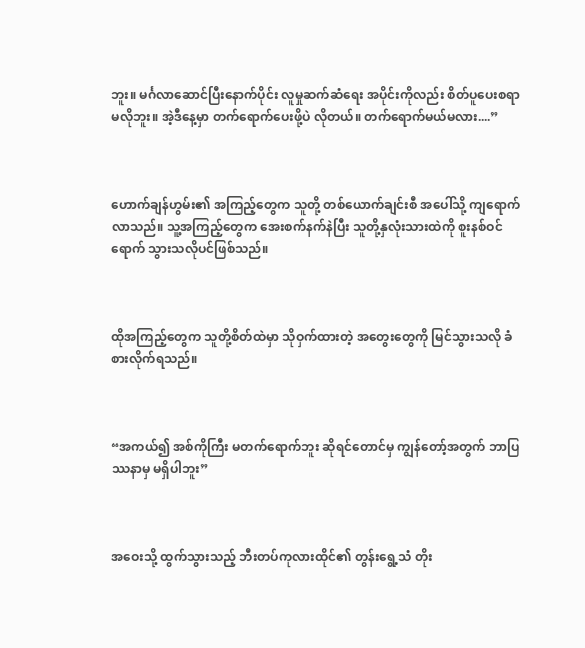ဘူး။ မင်္ဂလာဆောင်ပြီးနောက်ပိုင်း လူမှုဆက်ဆံရေး အပိုင်းကိုလည်း စိတ်ပူပေးစရာ မလိုဘူး။ အဲ့ဒီနေ့မှာ တက်ရောက်ပေးဖို့ပဲ လိုတယ်။ တက်ရောက်မယ်မလား....”



ဟောက်ချန်ဟွမ်း၏ အကြည့်တွေက သူတို့ တစ်ယောက်ချင်းစီ အပေါ်သို့ ကျရောက်လာသည်။ သူ့အကြည့်တွေက အေးစက်နက်နဲပြီး သူတို့နှလုံးသားထဲကို စူးနစ်ဝင်ရောက် သွားသလိုပင်ဖြစ်သည်။



ထိုအကြည့်တွေက သူတို့စိတ်ထဲမှာ သိုဝှက်ထားတဲ့ အတွေးတွေကို မြင်သွားသလို ခံစားလိုက်ရသည်။



“အကယ်၍ အစ်ကိုကြီး မတက်ရောက်ဘူး ဆိုရင်တောင်မှ ကျွန်တော့်အတွက် ဘာပြဿနာမှ မရှိပါဘူး”



အဝေးသို့ ထွက်သွားသည့် ဘီးတပ်ကုလားထိုင်၏ တွန်းရွေ့သံ တိုး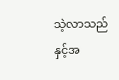သဲ့လာသည် နှင့်အ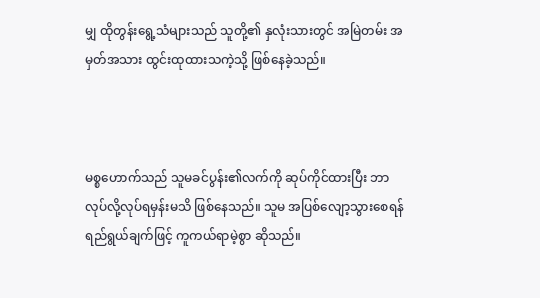မျှ ထိုတွန်းရွေ့သံများသည် သူတို့၏ နှလုံးသားတွင် အမြဲတမ်း အမှတ်အသား ထွင်းထုထားသကဲ့သို့ ဖြစ်နေခဲ့သည်။



မစ္စဟောက်သည် သူမခင်ပွန်း၏လက်ကို ဆုပ်ကိုင်ထားပြီး ဘာလုပ်လို့လုပ်ရမှန်းမသိ ဖြစ်နေသည်။ သူမ အပြစ်လျော့သွားစေရန် ရည်ရွယ်ချက်ဖြင့် ကူကယ်ရာမဲ့စွာ ဆိုသည်။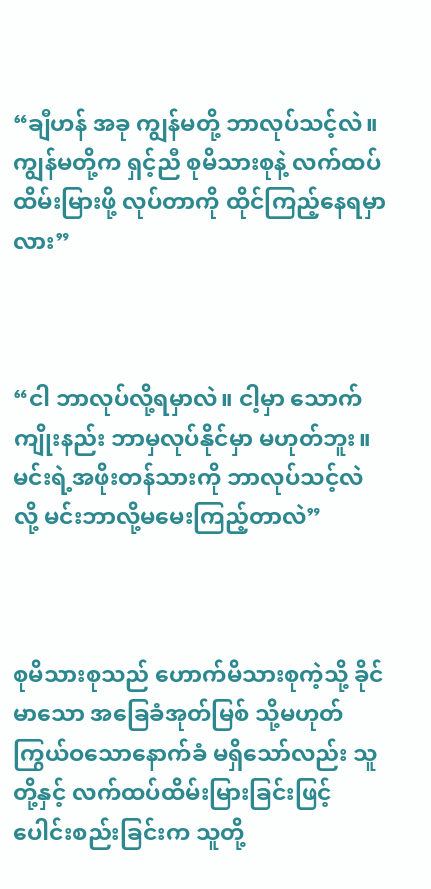“ချီဟန် အခု ကျွန်မတို့ ဘာလုပ်သင့်လဲ။ ကျွန်မတို့က ရှင့်ညီ စုမိသားစုနဲ့ လက်ထပ်ထိမ်းမြားဖို့ လုပ်တာကို ထိုင်ကြည့်နေရမှာလား”



“ငါ ဘာလုပ်လို့ရမှာလဲ။ ငါ့မှာ သောက်ကျိုးနည်း ဘာမှလုပ်နိုင်မှာ မဟုတ်ဘူး။ မင်းရဲ့အဖိုးတန်သားကို ဘာလုပ်သင့်လဲလို့ မင်းဘာလို့မမေးကြည့်တာလဲ”



စုမိသားစုသည် ဟောက်မိသားစုကဲ့သို့ ခိုင်မာသော အခြေခံအုတ်မြစ် သို့မဟုတ် ကြွယ်ဝသောနောက်ခံ မရှိသော်လည်း သူတို့နှင့် လက်ထပ်ထိမ်းမြားခြင်းဖြင့် ပေါင်းစည်းခြင်းက သူတို့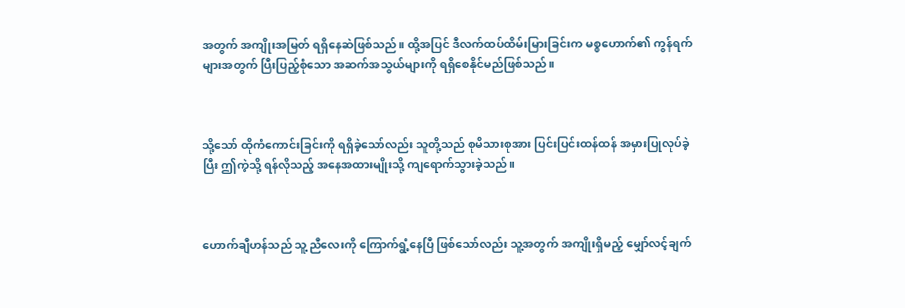အတွက် အကျိုးအမြတ် ရရှိနေဆဲဖြစ်သည်။ ထို့အပြင် ဒီလက်ထပ်ထိမ်းမြားခြင်းက မစ္စဟောက်၏ ကွန်ရက်များအတွက် ပြီးပြည့်စုံသော အဆက်အသွယ်များကို ရရှိစေနိုင်မည်ဖြစ်သည်။



သို့သော် ထိုကံကောင်းခြင်းကို ရရှိခဲ့သော်လည်း သူတို့သည် စုမိသားစုအား ပြင်းပြင်းထန်ထန် အမှားပြုလုပ်ခဲ့ပြီး ဤကဲ့သို့ ရန်လိုသည့် အနေအထားမျိုးသို့ ကျရောက်သွားခဲ့သည်။



ဟောက်ချီဟန်သည် သူ့ညီလေးကို ကြောက်ရွံ့နေပြီ ဖြစ်‌သော်လည်း သူ့အတွက် အကျိုးရှိမည့် မျှော်လင့်ချက်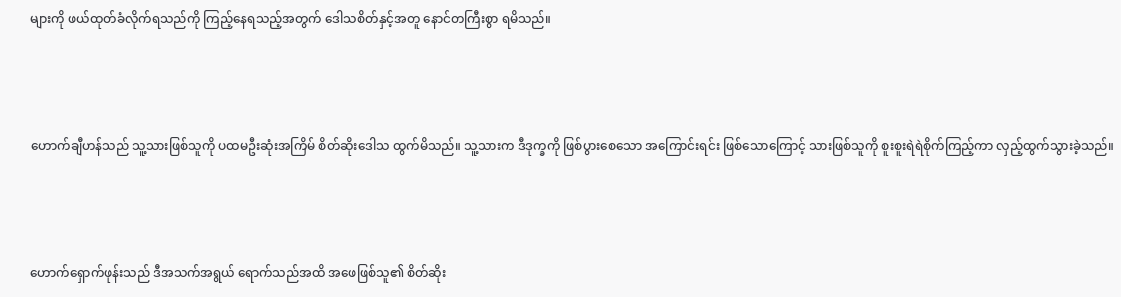များကို ဖယ်ထုတ်ခံလိုက်ရသည်ကို ကြည့်နေရသည့်အတွက် ဒေါသစိတ်နှင့်အတူ နောင်တကြီးစွာ ရမိသည်။



ဟောက်ချီဟန်သည် သူ့သားဖြစ်သူကို ပထမဦးဆုံးအကြိမ် စိတ်ဆိုး‌ဒေါသ ထွက်မိသည်။ သူ့သားက ဒီဒုက္ခကို ဖြစ်ပွားစေသော အကြောင်းရင်း ဖြစ်သောကြောင့် သားဖြစ်သူကို စူးစူးရဲရဲစိုက်ကြည့်ကာ လှည့်ထွက်သွားခဲ့သည်။



ဟောက်ရှောက်ဖုန်းသည် ဒီအသက်အရွယ် ရောက်သည်အထိ အဖေဖြစ်သူ၏ စိတ်ဆိုး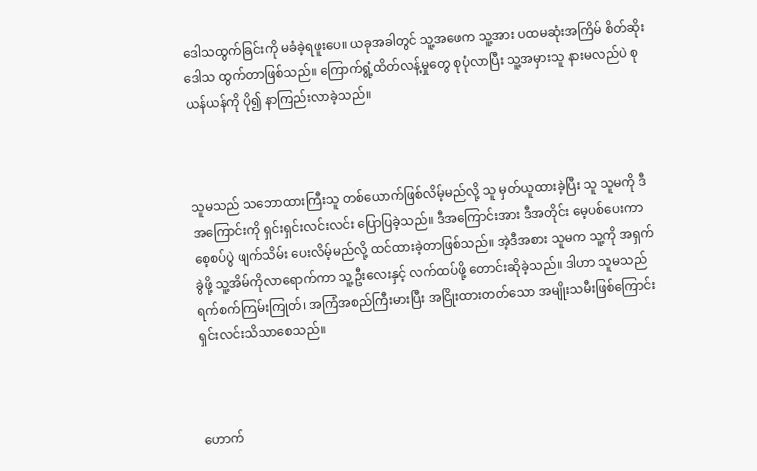ဒေါသထွက်ခြင်းကို မခံခဲ့ရဖူးပေ။ ယခုအခါတွင် သူ့အဖေက သူ့အား ပထမဆုံးအကြိမ် စိတ်ဆိုးဒေါသ ထွက်တာဖြစ်သည်။ ကြောက်ရွံ့ထိတ်လန့်မှုတွေ စုပုံလာပြီး သူ့အမှားသူ နားမလည်ပဲ စုယန်ယန်ကို ပို၍ နာကြည်းလာခဲ့သည်။



သူမသည် သဘောထားကြီးသူ တစ်ယောက်ဖြစ်လိမ့်မည်လို့ သူ မှတ်ယူထားခဲ့ပြီး သူ သူမကို ဒီအကြောင်းကို ရှင်းရှင်းလင်းလင်း ပြောပြခဲ့သည်။ ဒီအကြောင်းအား ဒီအတိုင်း မေ့ပစ်ပေးကာ စေ့စပ်ပွဲ ဖျက်သိမ်း ပေးလိမ့်မည်လို့ ထင်ထားခဲ့တာဖြစ်သည်။ အဲ့ဒီအစား သူမက သူ့ကို အရှက်ခွဲဖို့ သူ့အိမ်ကိုလာရောက်ကာ သူ့ဦးလေးနှင့် လက်ထပ်ဖို့ တောင်းဆိုခဲ့သည်။ ဒါဟာ သူမသည် ရက်စက်ကြမ်းကြုတ်၊ အကြံအစည်ကြီးမားပြီး အငြိုးထားတတ်သော အမျိုးသမီးဖြစ်ကြောင်း  ရှင်းလင်းသိသာစေသည်။



ဟောက်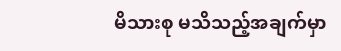မိသားစု မသိသည့်အချက်မှာ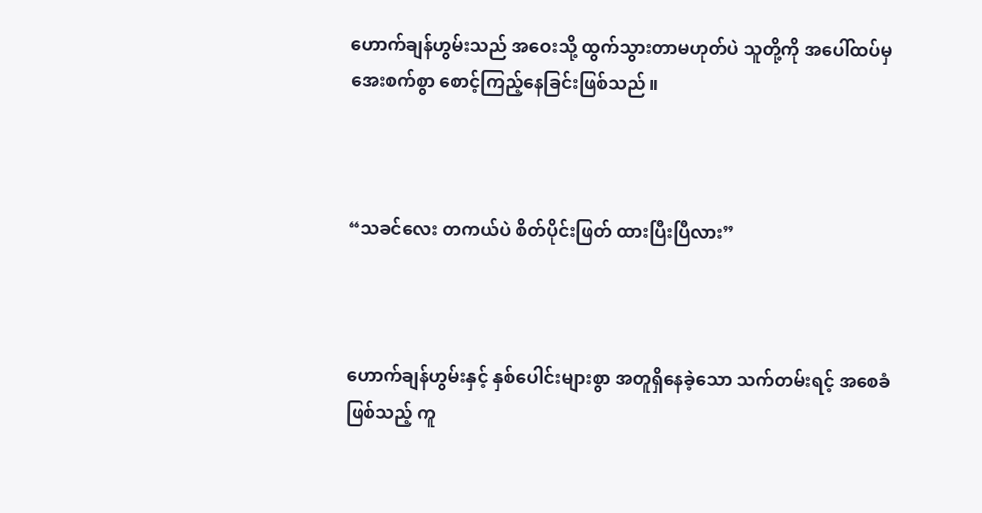ဟောက်ချန်ဟွမ်းသည် အဝေးသို့ ထွက်သွားတာမဟုတ်ပဲ သူတို့ကို အပေါ်ထပ်မှ အေးစက်စွာ စောင့်ကြည့်နေခြင်းဖြစ်သည်။



“သခင်လေး တကယ်ပဲ စိတ်ပိုင်းဖြတ် ထားပြီးပြီလား”



ဟောက်ချန်ဟွမ်းနှင့် နှစ်ပေါင်းများစွာ အတူရှိနေခဲ့သော သက်တမ်းရင့် အစေခံဖြစ်သည့် ကူ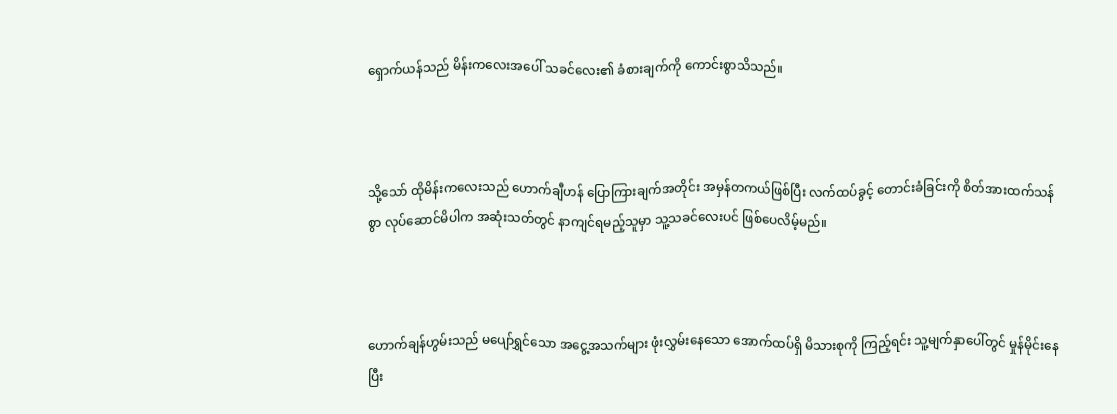ရှောက်ယန်သည် မိန်းကလေးအ‌ပေါ် သခင်လေး၏ ခံစားချက်ကို ကောင်းစွာသိသည်။



သို့သော် ထိုမိန်းကလေးသည် ဟောက်ချီဟန် ပြောကြားချက်အတိုင်း အမှန်တကယ်ဖြစ်ပြီး လက်ထပ်ခွင့် တောင်းခံခြင်းကို စိတ်အားထက်သန်စွာ လုပ်ဆောင်မိပါက အဆုံးသတ်တွင် နာကျင်ရမည့်သူမှာ သူ့သခင်လေးပင် ဖြစ်ပေလိမ့်မည်။



ဟောက်ချန်ဟွမ်းသည် မပျော်ရွှင်သော အငွေ့အသက်များ ဖုံးလွှမ်းနေသော အောက်ထပ်ရှိ မိသားစုကို ကြည့်ရင်း သူ့မျက်နှာပေါ်တွင် မှုန်မိုင်းနေပြီး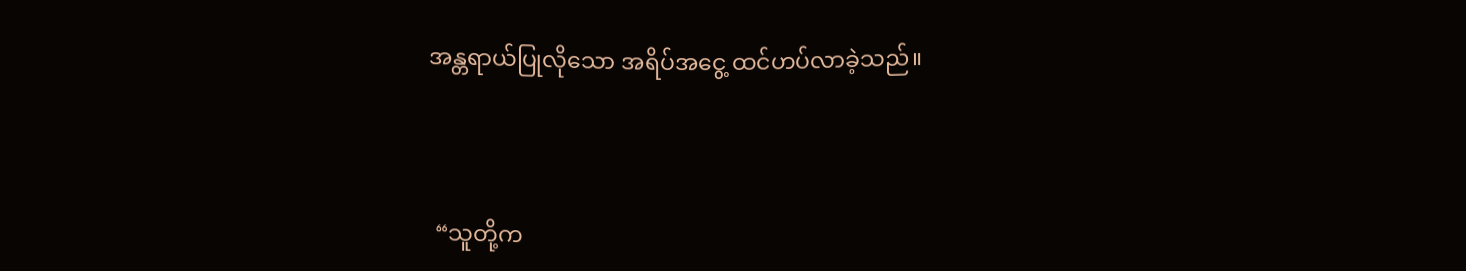အန္တရာယ်ပြုလိုသော အရိပ်အငွေ့ ထင်ဟပ်လာခဲ့သည်။



 “သူတို့က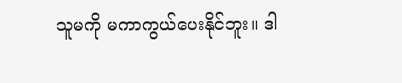သူမကို မကာကွယ်ပေးနိုင်ဘူး။ ဒါ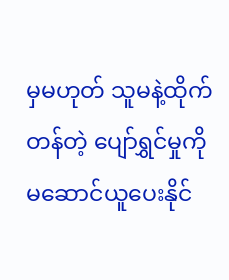မှမဟုတ် သူမနဲ့ထိုက်တန်တဲ့ ပျော်ရွှင်မှုကို မဆောင်ယူပေးနိုင်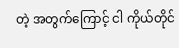တဲ့ အတွက်ကြောင့် ငါ ကိုယ်တိုင်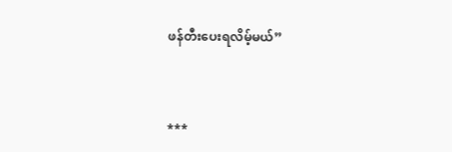ဖန်တီးပေးရလိမ့်မယ်”



***